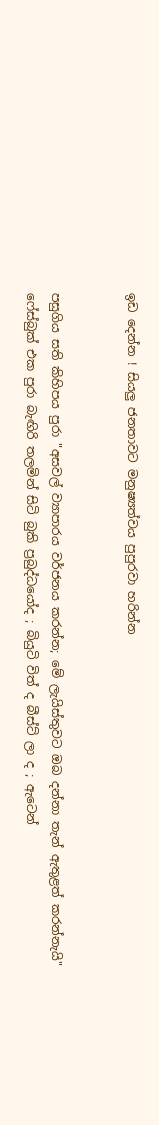ඉඩ දෙන්න ! සියලු ජනතාවට මනුෂ්‍යත්වය පුපුරවා හරින්න


පසුගිය සති කිහිපය පුරා "අසවල් ව්‍යාපාරය වර්ජනය කරන්න; මේ ලැයිස්තුවට ඔබ දන්නා තැන් ඇතුළත් කරන්නැයි" ෆේස්බුක් එක පුරා බැඟිරි තලමින් සිටි බුකි ප්‍රබුද්ධයෝද ; බියුටි විත් ද බීස්ට් ලා ද ; ඇටෙන්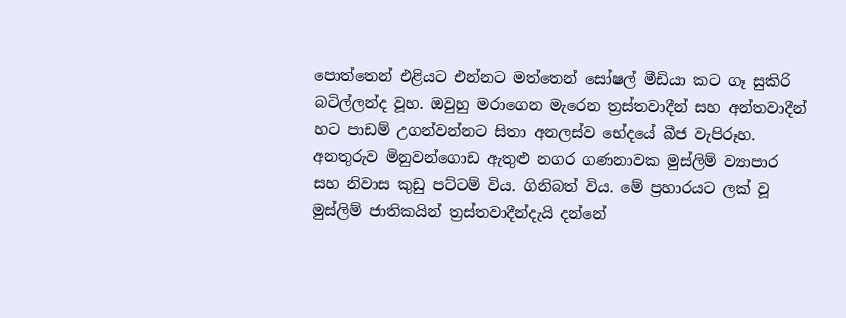පොත්තෙන් එළියට එන්නට මත්තෙන් සෝෂල් මීඩියා කට ගෑ සුකිරි බටිල්ලන්ද වූහ. ඔවුහු මරාගෙන මැරෙන ත්‍රස්තවාදීන් සහ අන්තවාදීන් හට පාඩම් උගන්වන්නට සිතා අනලස්ව භේදයේ බීජ වැපිරූහ.
අනතුරුව මිනුවන්ගොඩ ඇතුළු නගර ගණනාවක මුස්ලිම් ව්‍යාපාර සහ නිවාස කුඩු පට්ටම් විය. ගිනිබත් විය. මේ ප්‍රහාරයට ලක් වූ මුස්ලිම් ජාතිකයින් ත්‍රස්තවාදීන්දැයි දන්නේ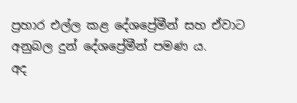ප්‍රහාර එල්ල කළ දේශප්‍රේමීන් සහ ඒවාට අනුබල දුන් දේශප්‍රේමීන් පමණ ය.
අද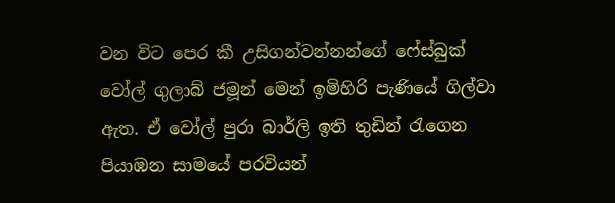වන විට පෙර කී උසිගන්වන්නන්ගේ ෆේස්බුක් වෝල් ගුලාබ් ජමූන් මෙන් ඉමිහිරි පැණියේ ගිල්වා ඇත. ඒ වෝල් පුරා බාර්ලි ඉති තුඩින් රැගෙන පියාඹන සාමයේ පරවියන්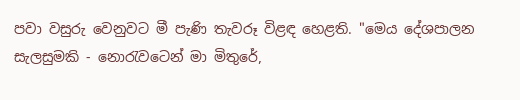පවා වසුරු වෙනුවට මී පැණි තැවරූ විළඳ හෙළති. "මෙය දේශපාලන සැලසුමකි - නොරැවටෙන් මා මිතුරේ,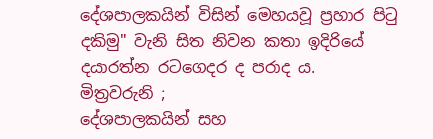දේශපාලකයින් විසින් මෙහයවූ ප්‍රහාර පිටු දකිමු" වැනි සිත නිවන කතා ඉදිරියේ දයාරත්න රටගෙදර ද පරාද ය.
මිත්‍රවරුනි ;
දේශපාලකයින් සහ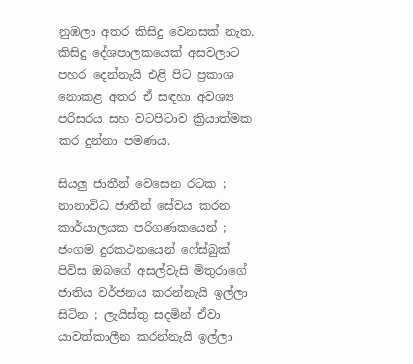නුඹලා අතර කිසිදු වෙනසක් නැත. කිසිදු දේශපාලකයෙක් අසවලාට පහර දෙන්නැයි එළි පිට ප්‍රකාශ නොකළ අතර ඒ සඳහා අවශ්‍ය පරිසරය සහ වටපිටාව ක්‍රියාත්මක කර දුන්නා පමණය.

සියලු ජාතීන් වෙසෙන රටක ; නානාවිධ ජාතීන් සේවය කරන කාර්යාලයක පරිගණකයෙන් ; ජංගම දුරකථනයෙන් ෆේස්බුක් පිවිස ඔබගේ අසල්වැසි මිතුරාගේ ජාතිය වර්ජනය කරන්නැයි ඉල්ලා සිටින ; ලැයිස්තු සදමින් ඒවා යාවත්කාලීන කරන්නැයි ඉල්ලා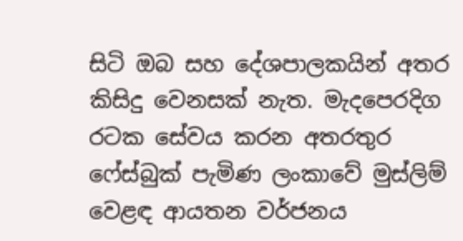සිටි ඔබ සහ දේශපාලකයින් අතර කිසිදු වෙනසක් නැත. මැදපෙරදිග රටක සේවය කරන අතරතුර ෆේස්බුක් පැමිණ ලංකාවේ මුස්ලිම් වෙළඳ ආයතන වර්ජනය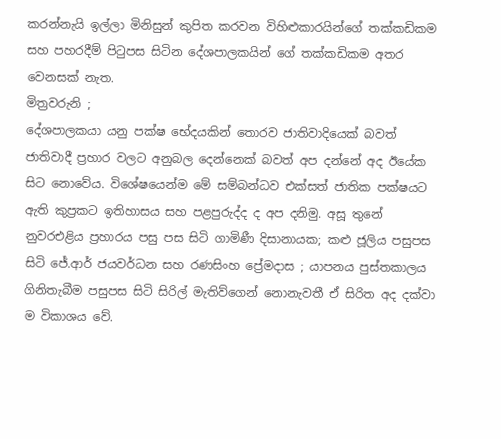කරන්නැයි ඉල්ලා මිනිසුන් කුපිත කරවන විහිළුකාරයින්ගේ තක්කඩිකම සහ පහරදීම් පිටුපස සිටින දේශපාලකයින් ගේ තක්කඩිකම අතර වෙනසක් නැත.
මිත්‍රවරුනි ;
දේශපාලකයා යනු පක්ෂ භේදයකින් තොරව ජාතිවාදියෙක් බවත් ජාතිවාදී ප්‍රහාර වලට අනුබල දෙන්නෙක් බවත් අප දන්නේ අද ඊයේක සිට නොවේය. විශේෂයෙන්ම මේ සම්බන්ධව එක්සත් ජාතික පක්ෂයට ඇති කුප්‍රකට ඉතිහාසය සහ පළපුරුද්ද ද අප දනිමු. අසූ තුනේ නුවරඑළිය ප්‍රහාරය පසු පස සිටි ගාමිණී දිසානායක; කළු ජූලිය පසුපස සිටි ජේ.ආර් ජයවර්ධන සහ රණසිංහ ප්‍රේමදාස ; යාපනය පුස්තකාලය ගිනිතැබීම පසුපස සිටි සිරිල් මැතිව්ගෙන් නොනැවතී ඒ සිරිත අද දක්වා ම විකාශය වේ.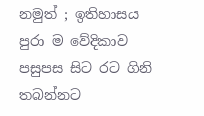නමුත් ; ඉතිහාසය පුරා ම වේදිකාව පසුපස සිට රට ගිනි තබන්නට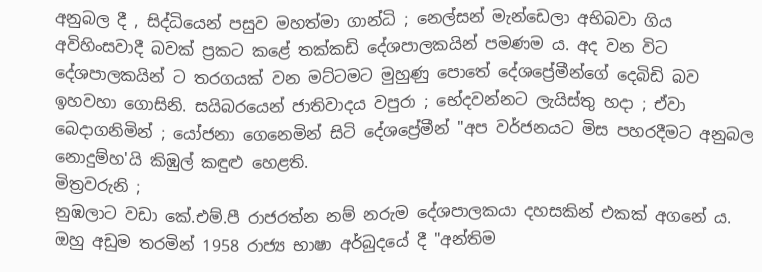අනුබල දී , සිද්ධියෙන් පසුව මහත්මා ගාන්ධි ; නෙල්සන් මැන්ඩෙලා අභිබවා ගිය අවිහිංසවාදී බවක් ප්‍රකට කළේ තක්කඩි දේශපාලකයින් පමණම ය. අද වන විට දේශපාලකයින් ට තරගයක් වන මට්ටමට මුහුණු පොතේ දේශප්‍රේමීන්ගේ දෙබිඩි බව ඉහවහා ගොසිනි. සයිබරයෙන් ජාතිවාදය වපුරා ; භේදවන්නට ලැයිස්තු හදා ; ඒවා බෙදාගනිමින් ; යෝජනා ගෙනෙමින් සිටි දේශප්‍රේමීන් "අප වර්ජනයට මිස පහරදීමට අනුබල නොදුම්හ'යි කිඹුල් කඳුළු හෙළති.
මිත්‍රවරුනි ;
නුඹලාට වඩා කේ.එම්.පී රාජරත්න නම් නරුම දේශපාලකයා දහසකින් එකක් අගනේ ය. ඔහු අඩුම තරමින් 1958 රාජ්‍ය භාෂා අර්බුදයේ දී "අන්තිම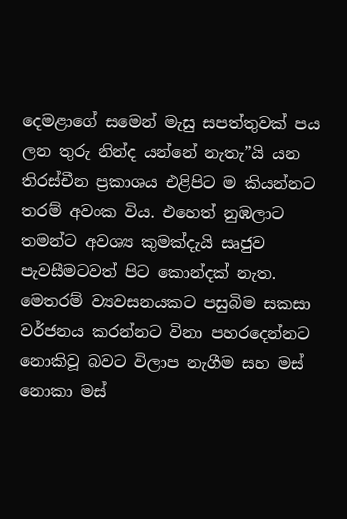දෙමළාගේ සමෙන් මැසු සපත්තුවක් පය ලන තුරු නින්ද යන්නේ නැතැ”යි යන තිරස්චීන ප්‍රකාශය එළිපිට ම කියන්නට තරම් අවංක විය. එහෙත් නුඹලාට තමන්ට අවශ්‍ය කුමක්දැයි සෘජුව පැවසීමටවත් පිට කොන්දක් නැත. මෙතරම් ව්‍යවසනයකට පසුබිම සකසා වර්ජනය කරන්නට විනා පහරදෙන්නට නොකිවූ බවට විලාප නැගීම සහ මස් නොකා මස්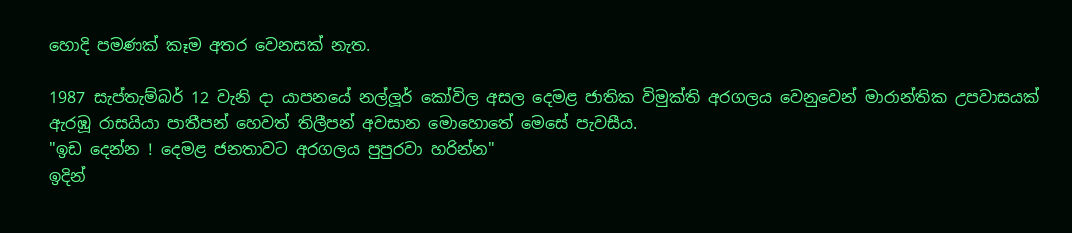හොදි පමණක් කෑම අතර වෙනසක් නැත.

1987 සැප්තැම්බර් 12 වැනි දා යාපනයේ නල්ලූර් කෝවිල අසල දෙමළ ජාතික විමුක්ති අරගලය වෙනුවෙන් මාරාන්තික උපවාසයක් ඇරඹූ රාසයියා පාතීපන් හෙවත් තිලීපන් අවසාන මොහොතේ මෙසේ පැවසීය.
"ඉඩ දෙන්න ! දෙමළ ජනතාවට අරගලය පුපුරවා හරින්න"
ඉදින්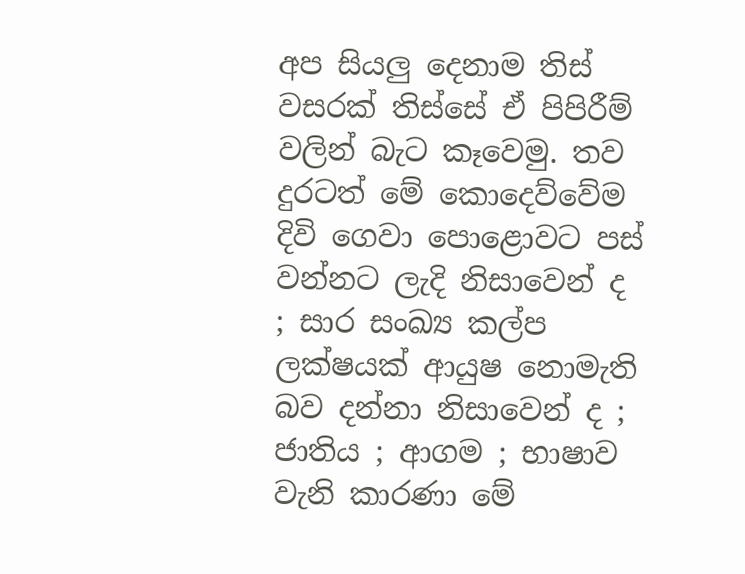අප සියලු දෙනාම තිස් වසරක් තිස්සේ ඒ පිපිරීම් වලින් බැට කෑවෙමු. තව දුරටත් මේ කොදෙව්වේම දිවි ගෙවා පොළොවට පස් වන්නට ලැදි නිසාවෙන් ද ; සාර සංඛ්‍ය කල්ප ලක්ෂයක් ආයුෂ නොමැති බව දන්නා නිසාවෙන් ද ; ජාතිය ; ආගම ; භාෂාව වැනි කාරණා මේ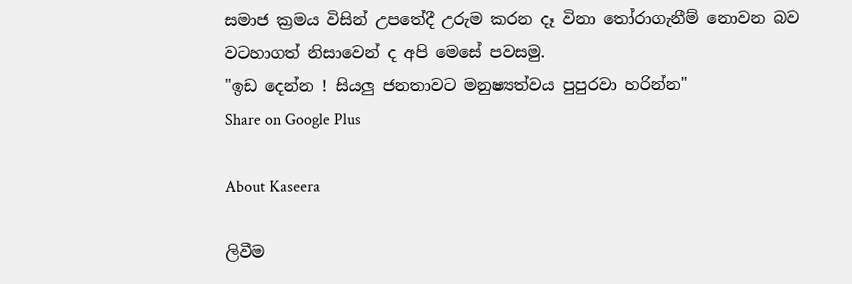සමාජ ක්‍රමය විසින් උපතේදී උරුම කරන දෑ විනා තෝරාගැනීම් නොවන බව වටහාගත් නිසාවෙන් ද අපි මෙසේ පවසමු.
"ඉඩ දෙන්න ! සියලු ජනතාවට මනුෂ්‍යත්වය පුපුරවා හරින්න"
Share on Google Plus

About Kaseera

ලිවීම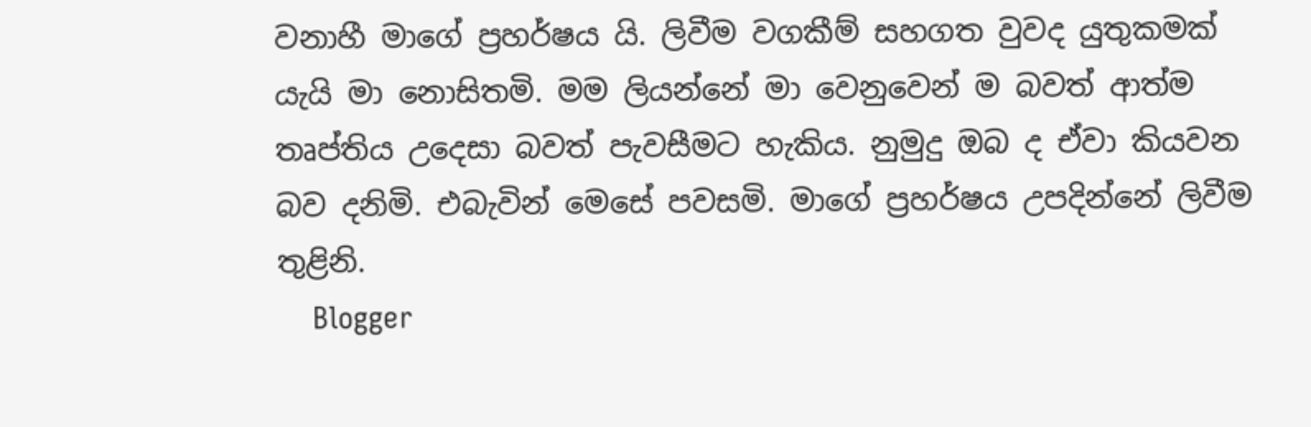වනාහී මාගේ ප්‍රහර්ෂය යි. ලිවීම වගකීම් සහගත වුවද යුතුකමක් යැයි මා නොසිතමි. මම ලියන්නේ මා වෙනුවෙන් ම බවත් ආත්ම තෘප්තිය උදෙසා බවත් පැවසීමට හැකිය. නුමුදු ඔබ ද ඒවා කියවන බව දනිමි. එබැවින් මෙසේ පවසමි. මාගේ ප්‍රහර්ෂය උපදින්නේ ලිවීම තුළිනි.
    Blogger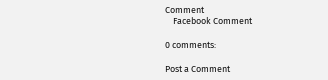Comment
    Facebook Comment

0 comments:

Post a Comment